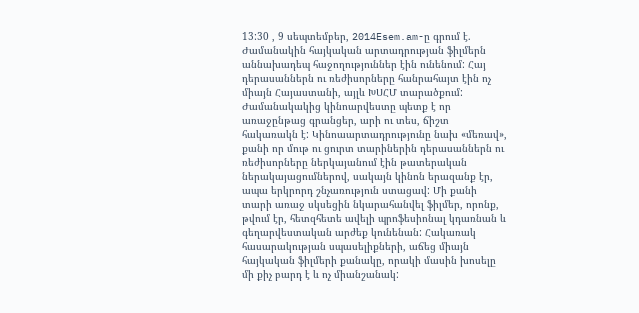13:30 , 9 սեպտեմբեր, 2014Esem.am-ը գրում է.
Ժամանակին հայկական արտադրության ֆիլմերն աննախադեպ հաջողություններ էին ունենում: Հայ դերասաններն ու ռեժիսորները հանրահայտ էին ոչ միայն Հայաստանի, այլև ԽՍՀՄ տարածքում: Ժամանակակից կինոարվեստը պետք է որ առաջընթաց գրանցեր, արի ու տես, ճիշտ հակառակն է: Կինոաարտադրությունը նախ «մեռավ», քանի որ մութ ու ցուրտ տարիներին դերասաններն ու ռեժիսորները ներկայանում էին թատերական ներակայացումներով, սակայն կինոն երազանք էր, ապա երկրորդ շնչառություն ստացավ: Մի քանի տարի առաջ սկսեցին նկարահանվել ֆիլմեր, որոնք, թվում էր, հետզհետե ավելի պրոֆեսիոնալ կդառնան և գեղարվեստական արժեք կունենան: Հակառակ հասարակության սպասելիքների, աճեց միայն հայկական ֆիլմերի քանակը, որակի մասին խոսելը մի քիչ բարդ է և ոչ միանշանակ: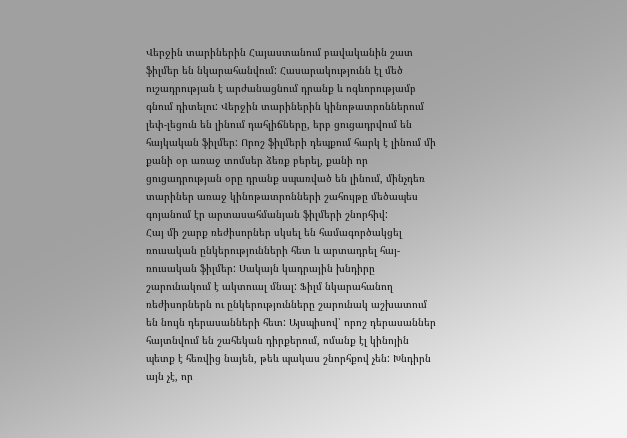Վերջին տարիներին Հայաստանում բավականին շատ ֆիլմեր են նկարահանվում: Հասարակությունն էլ մեծ ուշադրության է արժանացնում դրանք և ոգևորությամբ գնում դիտելու: Վերջին տարիներին կինոթատրոններում լեփ-լեցուն են լինում դահլիճները, երբ ցուցադրվում են հայկական ֆիլմեր: Որոշ ֆիլմերի դեպքում հարկ է լինում մի քանի օր առաջ տոմսեր ձեռք բերել, քանի որ ցուցադրության օրը դրանք սպառված են լինում, մինչդեռ տարիներ առաջ կինոթատրոնների շահույթը մեծապես գոյանում էր արտասահմանյան ֆիլմերի շնորհիվ:
Հայ մի շարք ռեժիսորներ սկսել են համագործակցել ռուսական ընկերությունների հետ և արտադրել հայ-ռուսական ֆիլմեր: Սակայն կադրային խնդիրը շարունակում է ակտուալ մնալ: Ֆիլմ նկարահանող ռեժիսորներն ու ընկերությունները շարունակ աշխատում են նույն դերասանների հետ: Այսպիսով՝ որոշ դերասաններ հայտնվում են շահեկան դիրքերում, ոմանք էլ կինոյին պետք է հեռվից նայեն, թեև պակաս շնորհքով չեն: Խնդիրն այն չէ, որ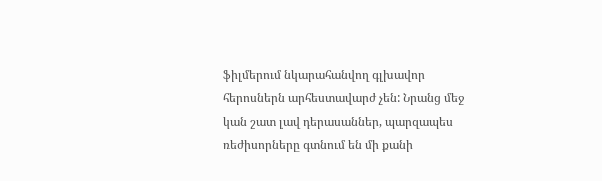ֆիլմերում նկարահանվող գլխավոր հերոսներն արհեստավարժ չեն: Նրանց մեջ կան շատ լավ դերասաններ, պարզապես ռեժիսորները գտնում են մի քանի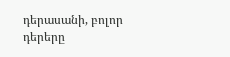դերասանի, բոլոր դերերը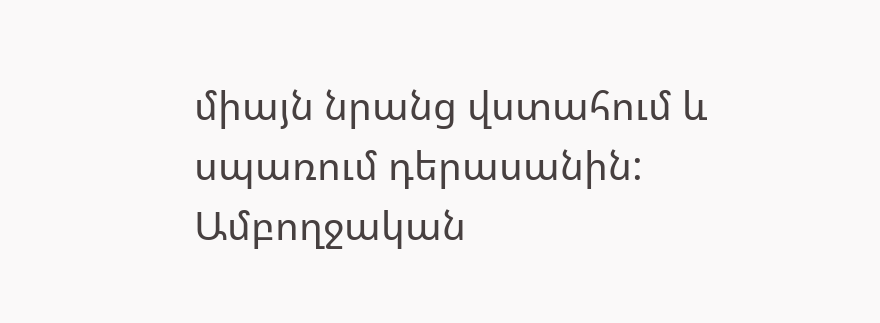միայն նրանց վստահում և սպառում դերասանին:
Ամբողջական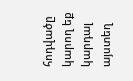հոդվածը կարող եք կարդալ այստեղ